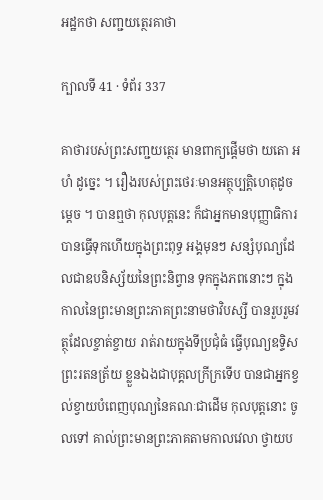អដ្ឋកថា សញ្ជយត្ថេរគាថា

ក្បាលទី 41 · ទំព័រ 337

គាថារបស់ព្រះសញ្ជយត្ថេរ មានពាក្យផ្តើមថា យតោ អហំ ដូច្នេះ ។ រឿងរបស់ព្រះថេរៈមានអត្ថុប្បត្តិហេតុដូចម្តេច ។ បានឮថា កុលបុត្តនេះ ក៏ជាអ្នកមានបុញ្ញាធិការបានធ្វើទុកហើយក្នុងព្រះពុទ្ធ អង្គមុនៗ សន្សំបុណ្យដែលជាឧបនិស្ស័យនៃព្រះនិព្វាន ទុកក្នុងភពនោះៗ ក្នុងកាលនៃព្រះមានព្រះភាគព្រះនាមថាវិបស្សី បានរួបរួមវត្ថុដែលខ្ចាត់ខ្ចាយ រាត់រាយក្នុងទីប្រជុំធំ ធ្វើបុណ្យឧទ្ទិសព្រះរតនត្រ័យ ខ្លួនឯងជាបុគ្គលក្រីក្រទើប បានជាអ្នកខ្វល់ខ្វាយបំពេញបុណ្យនៃគណៈជាដើម កុលបុត្តនោះ ចូលទៅ គាល់ព្រះមានព្រះភាគតាមកាលវេលា ថ្វាយប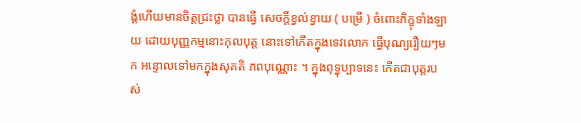ង្គំហើយមានចិត្តជ្រះថ្លា បានធ្វើ សេចក្តីខ្វល់ខ្វាយ ( បម្រើ ) ចំពោះភិក្ខុទាំងឡាយ ដោយបុញ្ញកម្មនោះកុលបុត្ត នោះទៅកើតក្នុងទេវលោក ធ្វើបុណ្យរឿយៗមក អន្ទោលទៅមកក្នុងសុគតិ ភពបុណ្ណោះ ។ ក្នុងពុទ្ធុប្បាទនេះ កើតជាបុត្តរបស់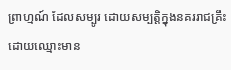ព្រាហ្មណ៍ ដែលសម្បូរ ដោយសម្បត្តិក្នុងនគររាជគ្រឹះ ដោយឈ្មោះមាន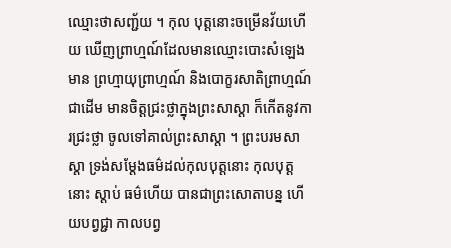ឈ្មោះថាសញ្ជ័យ ។ កុល បុត្តនោះចម្រើនវ័យហើយ ឃើញព្រាហ្មណ៍ដែលមានឈ្មោះបោះសំឡេងមាន ព្រហ្មាយុព្រាហ្មណ៍ និងបោក្ខរសាតិព្រាហ្មណ៍ជាដើម មានចិត្តជ្រះថ្លាក្នុងព្រះសាស្តា ក៏កើតនូវការជ្រះថ្លា ចូលទៅគាល់ព្រះសាស្តា ។ ព្រះបរមសាស្តា ទ្រង់សម្តែងធម៌ដល់កុលបុត្តនោះ កុលបុត្តនោះ ស្តាប់ ធម៌ហើយ បានជាព្រះសោតាបន្ន ហើយបព្វជ្ជា កាលបព្វ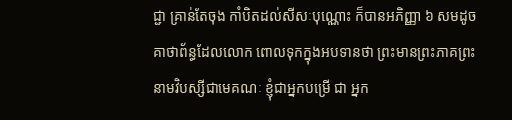ជ្ជា គ្រាន់តែចុង កាំបិតដល់សីសៈបុណ្ណោះ ក៏បានអភិញ្ញា ៦ សមដូចគាថាព័ន្ធដែលលោក ពោលទុកក្នុងអបទានថា ព្រះមានព្រះភាគព្រះនាមវិបស្សីជាមេគណៈ ខ្ញុំជាអ្នកបម្រើ ជា អ្នក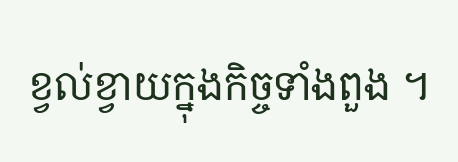ខ្វល់ខ្វាយក្នុងកិច្ចទាំងពួង ។